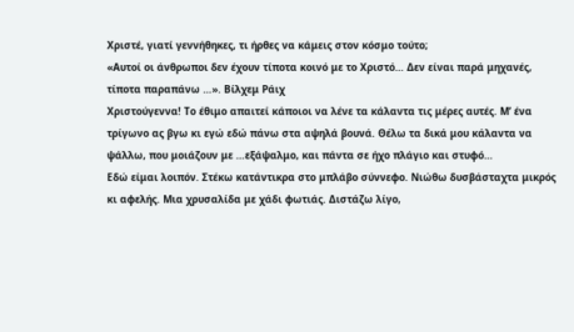Χριστέ, γιατί γεννήθηκες, τι ήρθες να κάμεις στον κόσμο τούτο;
«Αυτοί οι άνθρωποι δεν έχουν τίποτα κοινό με το Χριστό… Δεν είναι παρά μηχανές, τίποτα παραπάνω …». Βίλχεμ Ράιχ
Χριστούγεννα! Το έθιμο απαιτεί κάποιοι να λένε τα κάλαντα τις μέρες αυτές. Μ’ ένα τρίγωνο ας βγω κι εγώ εδώ πάνω στα αψηλά βουνά. Θέλω τα δικά μου κάλαντα να ψάλλω, που μοιάζουν με …εξάψαλμο, και πάντα σε ήχο πλάγιο και στυφό…
Εδώ είμαι λοιπόν. Στέκω κατάντικρα στο μπλάβο σύννεφο. Νιώθω δυσβάσταχτα μικρός κι αφελής. Μια χρυσαλίδα με χάδι φωτιάς. Διστάζω λίγο,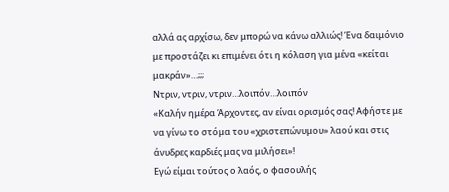αλλά ας αρχίσω, δεν μπορώ να κάνω αλλιώς! Ένα δαιμόνιο με προστάζει κι επιμένει ότι η κόλαση για μένα «κείται μακράν»…;;;
Ντριν, ντριν, ντριν…λοιπόν…λοιπόν
«Καλήν ημέρα Άρχοντες, αν είναι ορισμός σας! Αφήστε με να γίνω το στόμα του «χριστεπώνυμου» λαού και στις άνυδρες καρδιές μας να μιλήσει»!
Εγώ είμαι τούτος ο λαός, ο φασουλής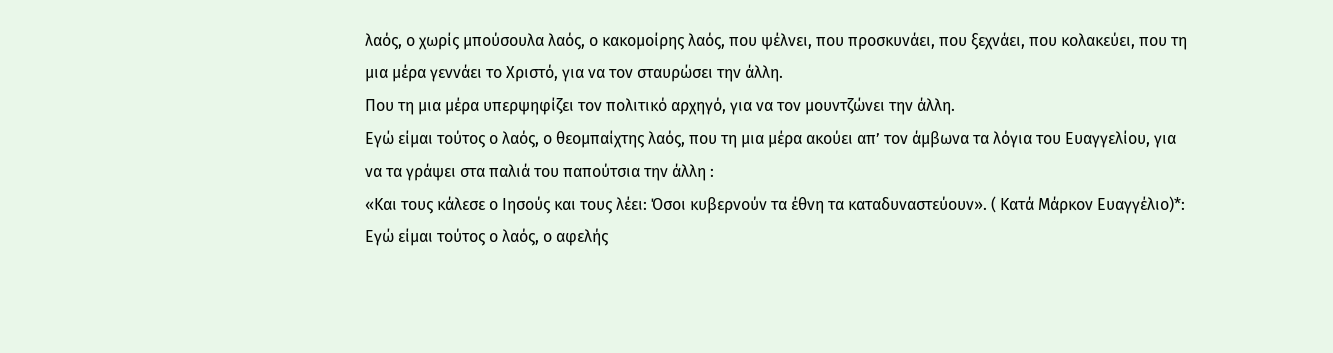λαός, ο χωρίς μπούσουλα λαός, ο κακομοίρης λαός, που ψέλνει, που προσκυνάει, που ξεχνάει, που κολακεύει, που τη μια μέρα γεννάει το Χριστό, για να τον σταυρώσει την άλλη.
Που τη μια μέρα υπερψηφίζει τον πολιτικό αρχηγό, για να τον μουντζώνει την άλλη.
Εγώ είμαι τούτος ο λαός, ο θεομπαίχτης λαός, που τη μια μέρα ακούει απ’ τον άμβωνα τα λόγια του Ευαγγελίου, για να τα γράψει στα παλιά του παπούτσια την άλλη :
«Και τους κάλεσε ο Ιησούς και τους λέει: Όσοι κυβερνούν τα έθνη τα καταδυναστεύουν». ( Κατά Μάρκον Ευαγγέλιο)*:
Εγώ είμαι τούτος ο λαός, ο αφελής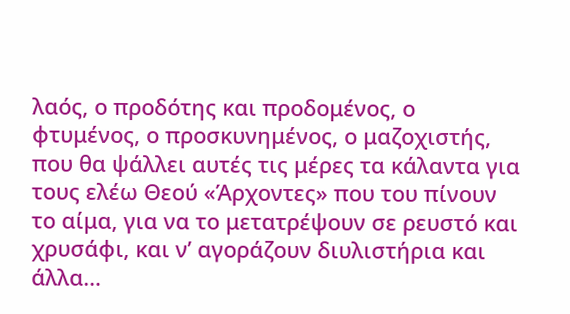λαός, ο προδότης και προδομένος, ο φτυμένος, ο προσκυνημένος, ο μαζοχιστής, που θα ψάλλει αυτές τις μέρες τα κάλαντα για τους ελέω Θεού «Άρχοντες» που του πίνουν το αίμα, για να το μετατρέψουν σε ρευστό και χρυσάφι, και ν’ αγοράζουν διυλιστήρια και άλλα…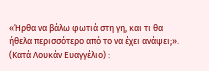«Ήρθα να βάλω φωτιά στη γη, και τι θα ήθελα περισσότερο από το να έχει ανάψει;». (Κατά Λουκάν Ευαγγέλιο) :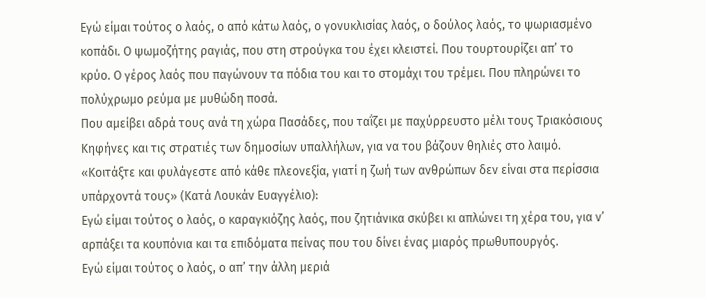Εγώ είμαι τούτος ο λαός, ο από κάτω λαός, ο γονυκλισίας λαός, ο δούλος λαός, το ψωριασμένο κοπάδι. Ο ψωμοζήτης ραγιάς, που στη στρούγκα του έχει κλειστεί. Που τουρτουρίζει απ’ το κρύο. Ο γέρος λαός που παγώνουν τα πόδια του και το στομάχι του τρέμει. Που πληρώνει το πολύχρωμο ρεύμα με μυθώδη ποσά.
Που αμείβει αδρά τους ανά τη χώρα Πασάδες, που ταΐζει με παχύρρευστο μέλι τους Τριακόσιους Κηφήνες και τις στρατιές των δημοσίων υπαλλήλων, για να του βάζουν θηλιές στο λαιμό.
«Κοιτάξτε και φυλάγεστε από κάθε πλεονεξία, γιατί η ζωή των ανθρώπων δεν είναι στα περίσσια υπάρχοντά τους» (Κατά Λουκάν Ευαγγέλιο):
Εγώ είμαι τούτος ο λαός, ο καραγκιόζης λαός, που ζητιάνικα σκύβει κι απλώνει τη χέρα του, για ν’ αρπάξει τα κουπόνια και τα επιδόματα πείνας που του δίνει ένας μιαρός πρωθυπουργός.
Εγώ είμαι τούτος ο λαός, ο απ’ την άλλη μεριά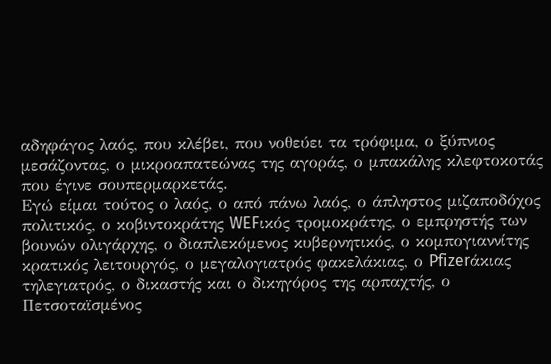αδηφάγος λαός, που κλέβει, που νοθεύει τα τρόφιμα, ο ξύπνιος μεσάζοντας, ο μικροαπατεώνας της αγοράς, ο μπακάλης κλεφτοκοτάς που έγινε σουπερμαρκετάς.
Εγώ είμαι τούτος ο λαός, ο από πάνω λαός, ο άπληστος μιζαποδόχος πολιτικός, ο κοβιντοκράτης WEFικός τρομοκράτης, ο εμπρηστής των βουνών ολιγάρχης, ο διαπλεκόμενος κυβερνητικός, ο κομπογιαννίτης κρατικός λειτουργός, ο μεγαλογιατρός φακελάκιας, ο Pfizerάκιας τηλεγιατρός, ο δικαστής και ο δικηγόρος της αρπαχτής, ο Πετσοταϊσμένος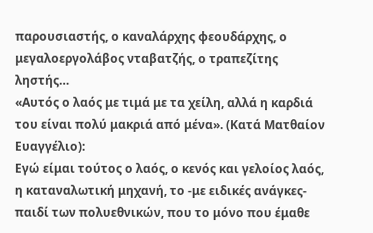παρουσιαστής, ο καναλάρχης φεουδάρχης, ο μεγαλοεργολάβος νταβατζής, ο τραπεζίτης ληστής…
«Αυτός ο λαός με τιμά με τα χείλη, αλλά η καρδιά του είναι πολύ μακριά από μένα». (Κατά Ματθαίον Ευαγγέλιο):
Εγώ είμαι τούτος ο λαός, ο κενός και γελοίος λαός, η καταναλωτική μηχανή, το -με ειδικές ανάγκες- παιδί των πολυεθνικών, που το μόνο που έμαθε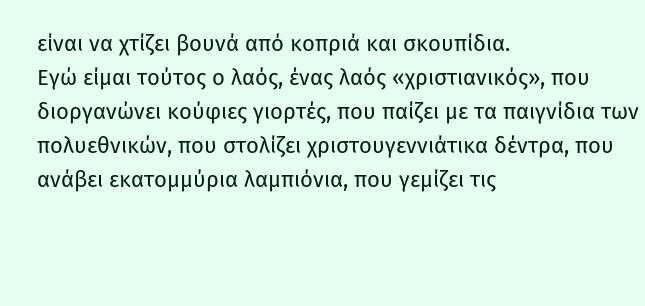είναι να χτίζει βουνά από κοπριά και σκουπίδια.
Εγώ είμαι τούτος ο λαός, ένας λαός «χριστιανικός», που διοργανώνει κούφιες γιορτές, που παίζει με τα παιγνίδια των πολυεθνικών, που στολίζει χριστουγεννιάτικα δέντρα, που ανάβει εκατομμύρια λαμπιόνια, που γεμίζει τις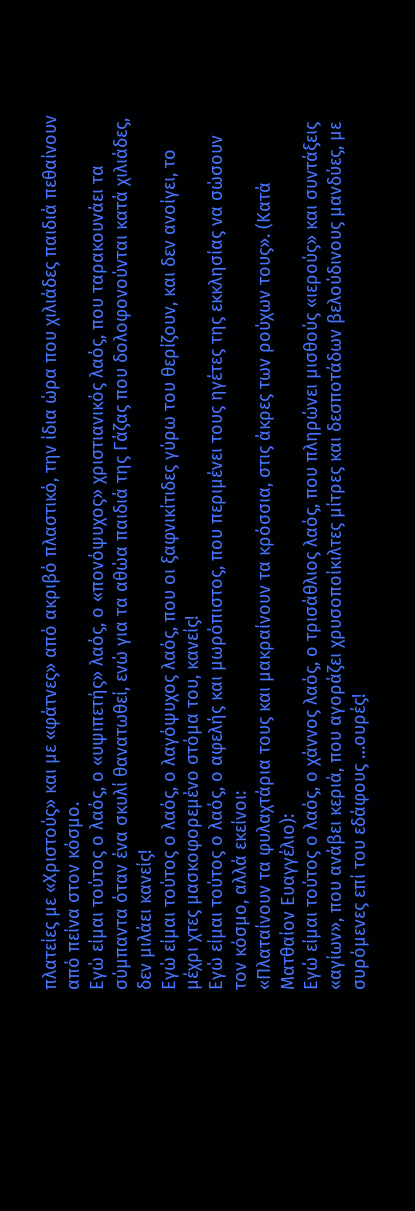πλατείες με «Χριστούς» και με «φάτνες» από ακριβό πλαστικό, την ίδια ώρα που χιλιάδες παιδιά πεθαίνουν από πείνα στον κόσμο.
Εγώ είμαι τούτος ο λαός, ο «υψιπετής» λαός, ο «πονόψυχος» χριστιανικός λαός, που ταρακουνάει τα σύμπαντα όταν ένα σκυλί θανατωθεί, ενώ για τα αθώα παιδιά της Γάζας που δολοφονούνται κατά χιλιάδες, δεν μιλάει κανείς!
Εγώ είμαι τούτος ο λαός, ο λαγόψυχος λαός, που οι ξαφνικίτιδες γύρω του θερίζουν, και δεν ανοίγει, το μέχρι χτες μασκοφορεμένο στόμα του, κανείς!
Εγώ είμαι τούτος ο λαός, ο αφελής και μωρόπιστος, που περιμένει τους ηγέτες της εκκλησίας να σώσουν τον κόσμο, αλλά εκείνοι:
«Πλαταίνουν τα φυλαχτάρια τους και μακραίνουν τα κρόσσια, στις άκρες των ρούχων τους». (Κατά Ματθαίον Ευαγγέλιο):
Εγώ είμαι τούτος ο λαός, ο χάννος λαός, ο τρισάθλιος λαός, που πληρώνει μισθούς «ιερούς» και συντάξεις «αγίων», που ανάβει κεριά, που αγοράζει χρυσοποίκιλτες μίτρες και δεσποτάδων βελούδινους μανδύες, με συρόμενες επί του εδάφους …ουρές!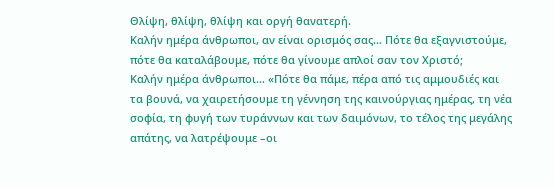Θλίψη, θλίψη, θλίψη και οργή θανατερή.
Καλήν ημέρα άνθρωποι, αν είναι ορισμός σας… Πότε θα εξαγνιστούμε, πότε θα καταλάβουμε, πότε θα γίνουμε απλοί σαν τον Χριστό;
Καλήν ημέρα άνθρωποι… «Πότε θα πάμε, πέρα από τις αμμουδιές και τα βουνά, να χαιρετήσουμε τη γέννηση της καινούργιας ημέρας, τη νέα σοφία, τη φυγή των τυράννων και των δαιμόνων, το τέλος της μεγάλης απάτης, να λατρέψουμε –οι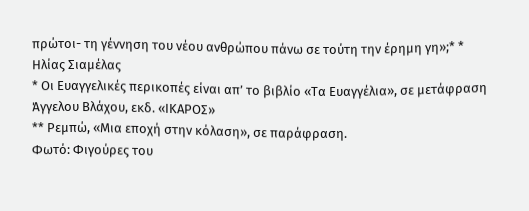πρώτοι- τη γέννηση του νέου ανθρώπου πάνω σε τούτη την έρημη γη»;* *
Ηλίας Σιαμέλας
* Οι Ευαγγελικές περικοπές είναι απ’ το βιβλίο «Τα Ευαγγέλια», σε μετάφραση Άγγελου Βλάχου, εκδ. «ΙΚΑΡΟΣ»
** Ρεμπώ, «Μια εποχή στην κόλαση», σε παράφραση.
Φωτό: Φιγούρες του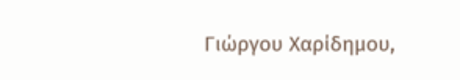Γιώργου Χαρίδημου,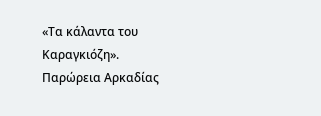«Τα κάλαντα του Καραγκιόζη».
Παρώρεια Αρκαδίας